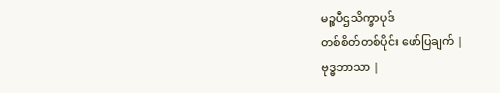မဉ္စပီဌသိက္ခာပုဒ်
တစ်စိတ်တစ်ပိုင်း ဖော်ပြချက် |
ဗုဒ္ဓဘာသာ |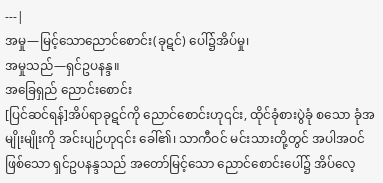---|
အမှု—မြင့်သောညောင်စောင်း(ခုဋင်) ပေါ်၌အိပ်မှု၊
အမှုသည်—ရှင်ဥပနန္ဒ။
အခြေရှည် ညောင်းစောင်း
[ပြင်ဆင်ရန်]အိပ်ရာခုဋင်ကို ညောင်စောင်းဟု၎င်း, ထိုင်ခုံစားပွဲခုံ စသော ခုံအမျိုးမျိုးကို အင်းပျဉ်ဟု၎င်း ခေါ်၏၊ သာကီဝင် မင်းသားတို့တွင် အပါအဝင်ဖြစ်သော ရှင်ဥပနန္ဒသည် အတော်မြင့်သော ညောင်စောင်းပေါ်၌ အိပ်လေ့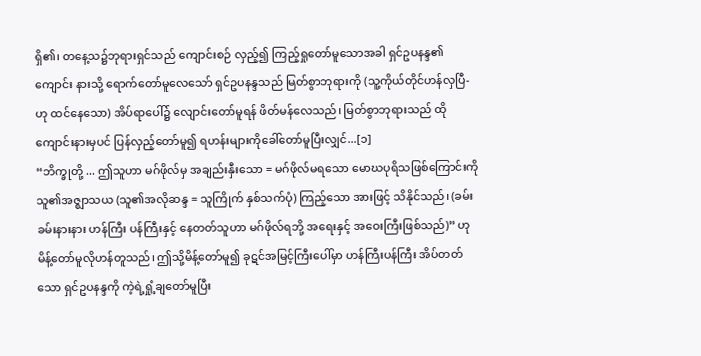ရှိ၏၊ တနေ့သ၌ဘုရားရှင်သည် ကျောင်းစဉ် လှည့်၍ ကြည့်ရှုတော်မူသောအခါ ရှင်ဥပနန္ဒ၏ကျောင်း နားသို့ ရောက်တော်မူလေသော် ရှင်ဥပနန္ဒသည် မြတ်စွာဘုရားကို (သူ့ကိုယ်တိုင်ဟန်လှပြီ-ဟု ထင်နေသော) အိပ်ရာပေါ်၌ လျောင်းတော်မူရန် ဖိတ်မန်လေသည်၊ မြတ်စွာဘုရားသည် ထိုကျောင်းနားမှပင် ပြန်လှည့်တော်မူ၍ ရဟန်းများကိုခေါ်တော်မူပြီးလျှင်...[၁]
“ဘိက္ခုတို့ ... ဤသူဟာ မဂ်ဖိုလ်မှ အချည်းနှီးသော = မဂ်ဖိုလ်မရသော မောဃပုရိသဖြစ်ကြောင်းကို သူ၏အဇ္ဈာသယ (သူ၏အလိုဆန္ဒ = သူကြိုက် နှစ်သက်ပုံ) ကြည့်သော အားဖြင့် သိနိုင်သည်၊ (ခမ်းခမ်းနားနား ဟန်ကြီး ပန်ကြီးနှင့် နေတတ်သူဟာ မဂ်ဖိုလ်ရဘို့ အရေးနှင့် အဝေးကြီးဖြစ်သည်)” ဟု မိန့်တော်မူလိုဟန်တူသည်၊ ဤသို့မိန့်တော်မူ၍ ခုဋင်အမြင့်ကြီးပေါ်မှာ ဟန်ကြီးပန်ကြီး အိပ်တတ်သော ရှင်ဥပနန္ဒကို ကဲ့ရဲ့ရှုံ့ချတော်မူပြီး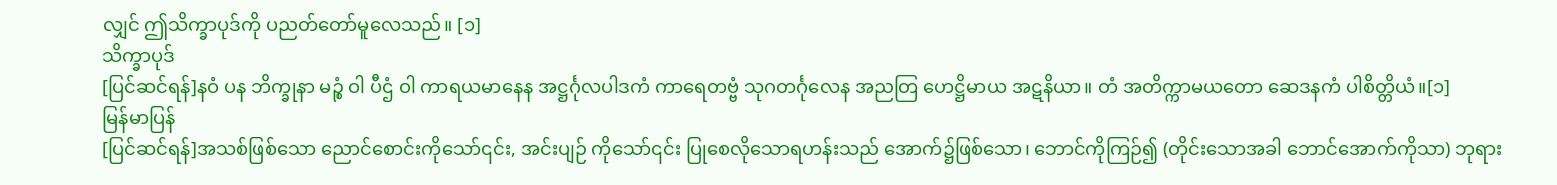လျှင် ဤသိက္ခာပုဒ်ကို ပညတ်တော်မူလေသည်။ [၁]
သိက္ခာပုဒ်
[ပြင်ဆင်ရန်]နဝံ ပန ဘိက္ခုနာ မဉ္စံ ဝါ ပီဌံ ဝါ ကာရယမာနေန အဋ္ဌင်္ဂုလပါဒကံ ကာရေတဗ္ဗံ သုဂတင်္ဂုလေန အညတြ ဟေဋ္ဌိမာယ အဋနိယာ။ တံ အတိက္ကာမယတော ဆေဒနကံ ပါစိတ္တိယံ။[၁]
မြန်မာပြန်
[ပြင်ဆင်ရန်]အသစ်ဖြစ်သော ညောင်စောင်းကိုသော်၎င်း, အင်းပျဉ် ကိုသော်၎င်း ပြုစေလိုသောရဟန်းသည် အောက်၌ဖြစ်သော၊ ဘောင်ကိုကြဉ်၍ (တိုင်းသောအခါ ဘောင်အောက်ကိုသာ) ဘုရား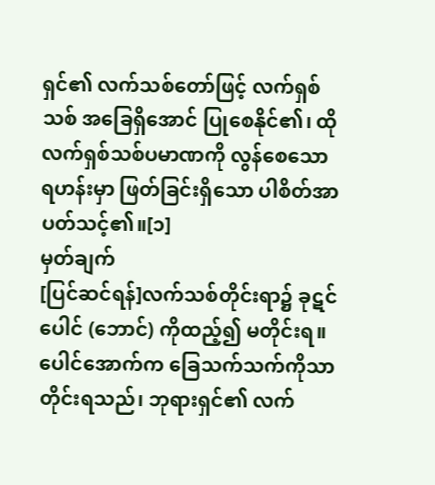ရှင်၏ လက်သစ်တော်ဖြင့် လက်ရှစ်သစ် အခြေရှိအောင် ပြုစေနိုင်၏၊ ထိုလက်ရှစ်သစ်ပမာဏကို လွန်စေသော ရဟန်းမှာ ဖြတ်ခြင်းရှိသော ပါစိတ်အာပတ်သင့်၏။[၁]
မှတ်ချက်
[ပြင်ဆင်ရန်]လက်သစ်တိုင်းရာ၌ ခုဋင်ပေါင် (ဘောင်) ကိုထည့်၍ မတိုင်းရ။ ပေါင်အောက်က ခြေသက်သက်ကိုသာ တိုင်းရသည်၊ ဘုရားရှင်၏ လက်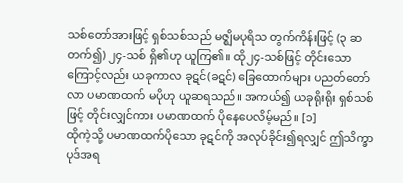သစ်တော်အားဖြင့် ရှစ်သစ်သည် မဇ္ဈိမပုရိသ တွက်ကိန်းဖြင့် (၃ ဆတက်၍) ၂၄-သစ် ရှိ၏ဟု ယူကြ၏။ ထို၂၄-သစ်ဖြင့် တိုင်းသောကြောင့်လည်း ယခုကာလ ခုဋင်(ခဋင်) ခြေထောက်များ ပညတ်တော်လာ ပမာဏထက် မပိုဟု ယူဆရသည်။ အကယ်၍ ယခုရိုးရိုး ရှစ်သစ်ဖြင့် တိုင်းလျှင်ကား ပမာဏထက် ပိုနေပေလိမ့်မည်။ [၁]
ထိုကဲ့သို့ ပမာဏထက်ပိုသော ခုဋင်ကို အလုပ်ခိုင်း၍ရလျှင် ဤသိက္ခာပုဒ်အရ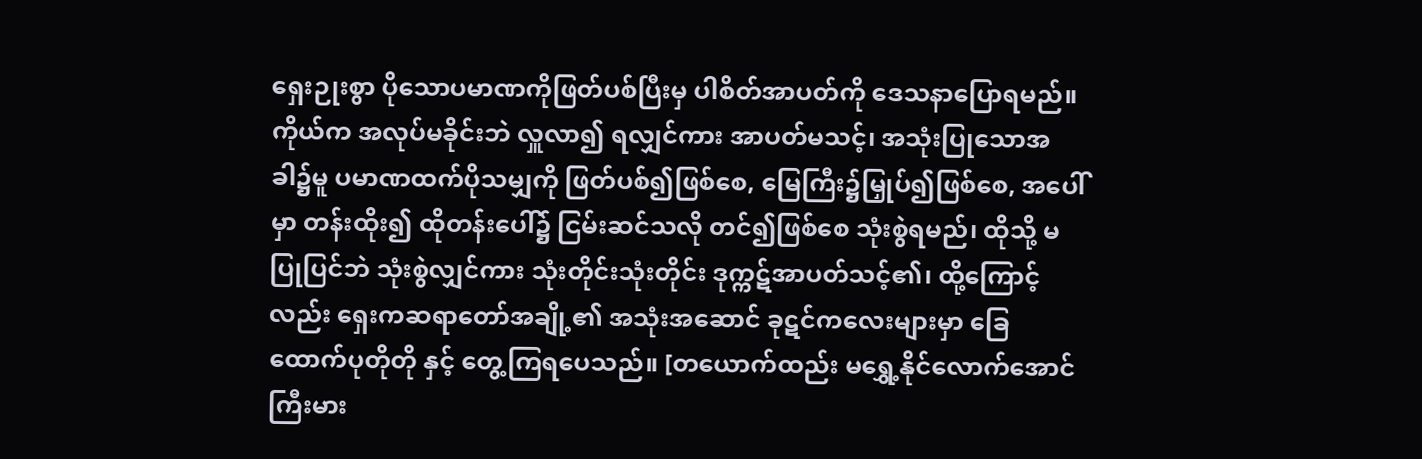ရှေးဉုးစွာ ပိုသောပမာဏကိုဖြတ်ပစ်ပြီးမှ ပါစိတ်အာပတ်ကို ဒေသနာပြောရမည်။ ကိုယ်က အလုပ်မခိုင်းဘဲ လှူလာ၍ ရလျှင်ကား အာပတ်မသင့်၊ အသုံးပြုသောအခါ၌မူ ပမာဏထက်ပိုသမျှကို ဖြတ်ပစ်၍ဖြစ်စေ, မြေကြီး၌မြှုပ်၍ဖြစ်စေ, အပေါ်မှာ တန်းထိုး၍ ထိုတန်းပေါ်၌ ငြမ်းဆင်သလို တင်၍ဖြစ်စေ သုံးစွဲရမည်၊ ထိုသို့ မပြုပြင်ဘဲ သုံးစွဲလျှင်ကား သုံးတိုင်းသုံးတိုင်း ဒုက္ကဋ်အာပတ်သင့်၏၊ ထို့ကြောင့်လည်း ရှေးကဆရာတော်အချို့၏ အသုံးအဆောင် ခုဋင်ကလေးများမှာ ခြေထောက်ပုတိုတို နှင့် တွေ့ကြရပေသည်။ [တယောက်ထည်း မရွှေ့နိုင်လောက်အောင် ကြီးမား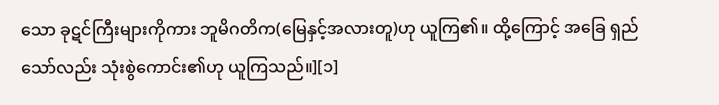သော ခုဋင်ကြီးများကိုကား ဘူမိဂတိက(မြေနှင့်အလားတူ)ဟု ယူကြ၏။ ထို့ကြောင့် အခြေ ရှည်သော်လည်း သုံးစွဲကောင်း၏ဟု ယူကြသည်။][၁]